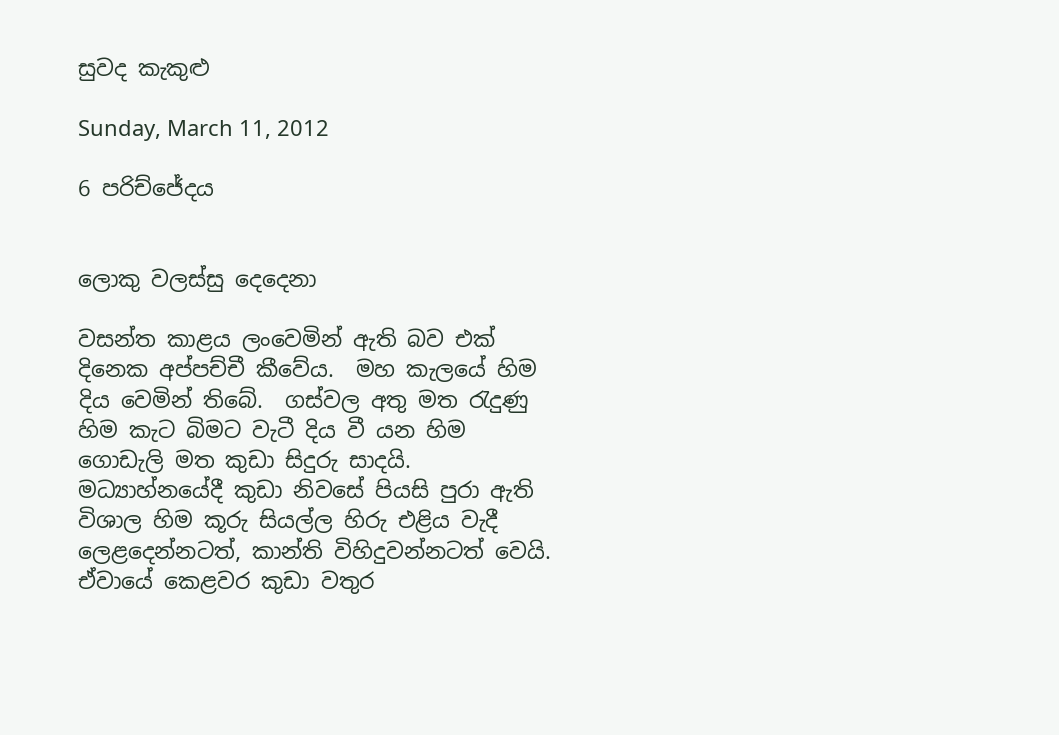සුවද කැකුළු

Sunday, March 11, 2012

6 පරිච්ජේදය


ලොකු වලස්සු දෙදෙනා

වසන්ත කාළය ලංවෙමින් ඇති බව එක් දිනෙක අප්පච්චී කීවේය.  මහ කැලයේ හිම දිය වෙමින් තිබේ.  ගස්වල අතු මත රැදුණු හිම කැට බිමට වැටී දිය වී යන හිම ගොඩැලි මත කුඩා සිදුරු සාදයි. මධ්‍යාහ්නයේදී කුඩා නිවසේ පියසි පුරා ඇති විශාල හිම කූරු සියල්ල හිරු එළිය වැදී ලෙළදෙන්නටත්, කාන්ති විහිදුවන්නටත් වෙයි.  ඒවායේ කෙළවර කුඩා වතුර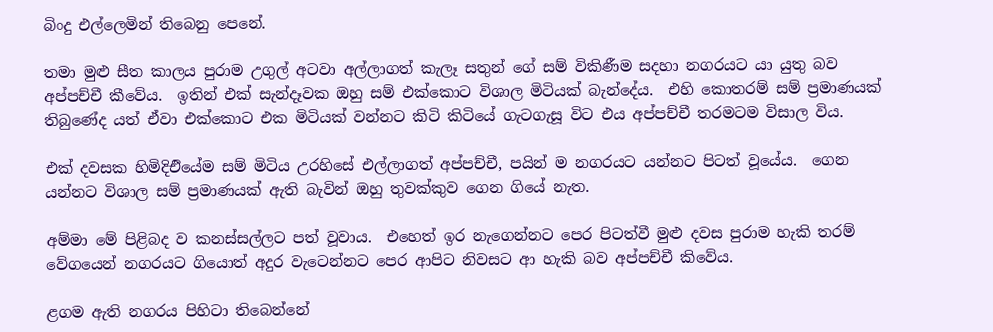බිංදු එල්ලෙමින් තිබෙනු පෙනේ.

තමා මුළු සීත කාලය පුරාම උගුල් අටවා අල්ලාගත් කැලෑ සතුන් ගේ සම් විකිණීම සදහා නගරයට යා යුතු බව අප්පච්චී කීවේය.  ඉතින් එක් සැන්දෑවක ඔහු සම් එක්කොට විශාල මිටියක් බැන්දේය.  එහි කොතරම් සම් ප්‍රමාණයක් තිබුණේද යත් ඒවා එක්කොට එක මිටියක් වන්නට කිටි කිටියේ ගැටගැසූ විට එය අප්පච්චී තරමටම විසාල විය.

එක් දවසක හිමිදිඑියේම සම් මිටිය උරහිසේ එල්ලාගත් අප්පච්චී, පයින් ම නගරයට යන්නට පිටත් වූයේය.  ගෙන යන්නට විශාල සම් ප්‍රමාණයක් ඇති බැවින් ඔහු තුවක්කුව ගෙන ගියේ නැත.

අම්මා මේ පිළිබද ව කනස්සල්ලට පත් වූවාය.  එහෙත් ඉර නැගෙන්නට පෙර පිටත්වී මුළු දවස පුරාම හැකි තරම් වේගයෙන් නගරයට ගියොත් අදුර වැටෙන්නට පෙර ආපිට නිවසට ආ හැකි බව අප්පච්චී කිවේය.

ළගම ඇති නගරය පිහිටා තිබෙන්නේ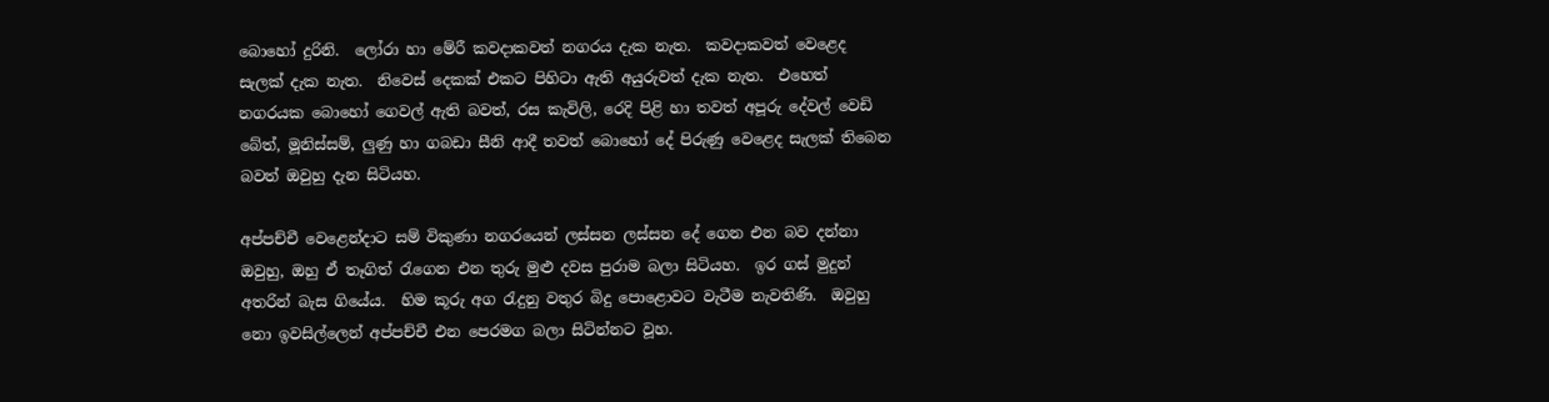බොහෝ දුරිනි.  ලෝරා හා මේරී කවදාකවත් නගරය දැක නැත.  කවදාකවත් වෙළෙද සැලක් දැක නැත.  නිවෙස් දෙකක් එකට පිහිටා ඇති අයුරුවත් දැක නැත.  එහෙත් නගරයක බොහෝ ගෙවල් ඇති බවත්, රස කැවිලි, රෙදි පිළි හා තවත් අපූරු දේවල් වෙඩි බේත්, මූනිස්සම්, ලුණු හා ගබඩා සීනි ආදී තවත් බොහෝ දේ පිරුණු වෙළෙද සැලක් තිබෙන බවත් ඔවුහු දැන සිටියහ.

අප්පච්චී වෙළෙන්දාට සම් විකුණා නගරයෙන් ලස්සන ලස්සන දේ ගෙන එන බව දන්නා ඔවුහු, ඔහු ඒ තෑගිත් රැගෙන එන තුරු මුළු දවස පුරාම බලා සිටියහ.  ඉර ගස් මුදුන් අතරින් බැස ගියේය.  හිම කූරු අග රැදුනු වතුර බිදු පොළොවට වැටීම නැවතිණි.  ඔවුහු නො ඉවසිල්ලෙන් අප්පච්චී එන පෙරමග බලා සිටින්නට වූහ.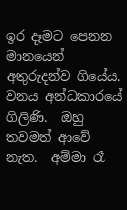ඉර දෑමට පෙනන මානයෙන් අතුරුදන්ව ගියේය.  වනය අන්ධකාරයේ ගිලිණි.  ඔහු තවමත් ආවේ නැත.  අම්මා රෑ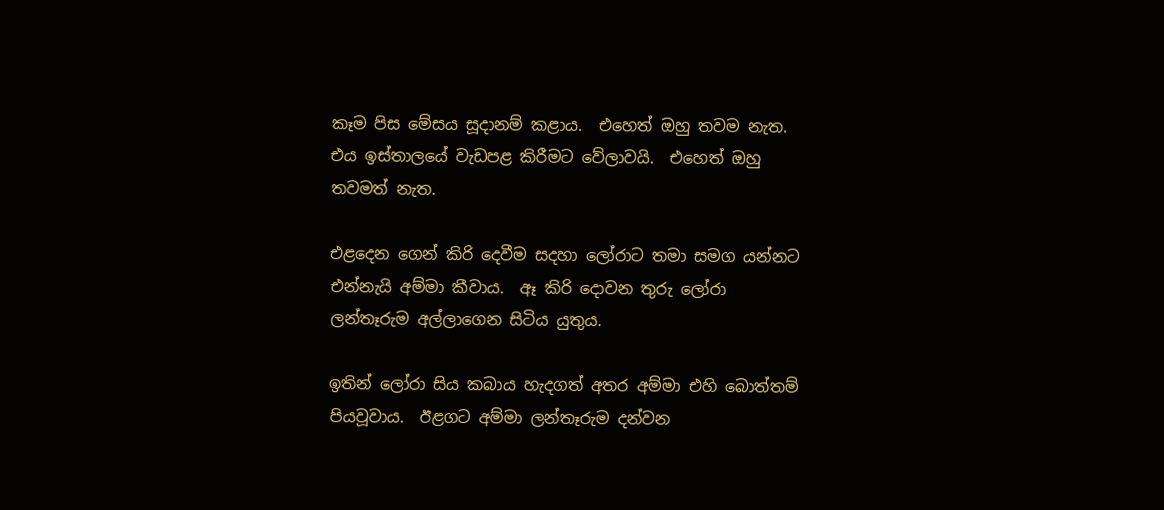කෑම පිස මේසය සූදානම් කළාය.  එහෙත් ඔහු තවම නැත.  එය ඉස්තාලයේ වැඩපළ කිරීමට වේලාවයි.  එහෙත් ඔහු තවමත් නැත.

එළදෙන ගෙන් කිරි දෙවීම සදහා ලෝරාට තමා සමග යන්නට එන්නැයි අම්මා කීවාය.  ඈ කිරි දොවන තුරු ලෝරා ලන්තෑරුම අල්ලාගෙන සිටිය යුතුය.

ඉතින් ලෝරා සිය කබාය හැදගත් අතර අම්මා එහි බොත්තම් පියවූවාය.  ඊළගට අම්මා ලන්තෑරුම දන්වන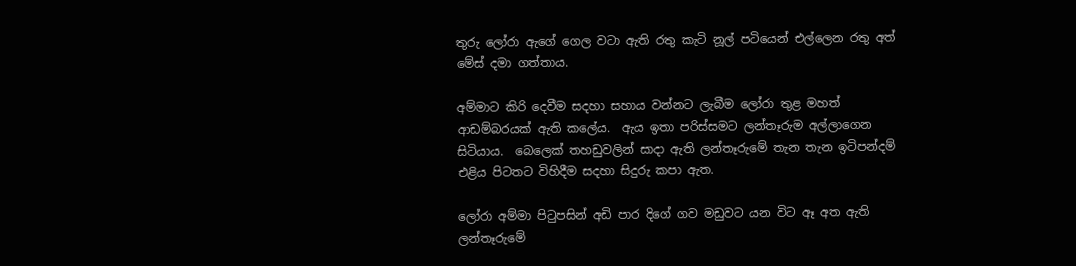තුරු ලෝරා ඇගේ ගෙල වටා ඇති රතු කැටි නූල් පටියෙන් එල්ලෙන රතු අත් මේස් දමා ගත්තාය.

අම්මාට කිරි දෙවීම සදහා සහාය වන්නට ලැබීම ලෝරා තුළ මහත් ආඩම්බරයක් ඇති කලේය.  ඇය ඉතා පරිස්සමට ලන්තෑරුම අල්ලාගෙන සිටියාය.  බෙලෙක් තහඩුවලින් සාදා ඇති ලන්තෑරුමේ තැන තැන ඉටිපන්දම් එළිය පිටතට විහිදීම සදහා සිදුරු කපා ඇත.

ලෝරා අම්මා පිටුපසින් අඩි පාර දිගේ ගව මඩුවට යන විට ඈ අත ඇති ලන්තෑරුමේ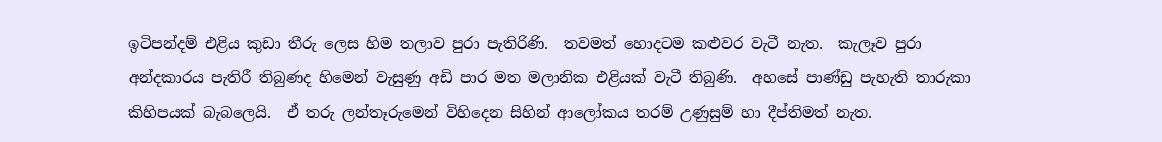ඉටිපන්දම් එළිය කුඩා තීරු ලෙස හිම තලාව පුරා පැතිරිණි.  තවමත් හොදටම කළුවර වැටී නැත.  කැලෑව පුරා අන්දකාරය පැතිරී තිබුණද හිමෙන් වැසුණු අඩි පාර මත මලානික එළියක් වැටී තිබුණි.  අහසේ පාණ්ඩු පැහැති තාරුකා කිහිපයක් බැබලෙයි.  ඒ තරු ලන්තෑරුමෙන් විහිදෙන සිහින් ආලෝකය තරම් උණුසුම් හා දීප්තිමත් නැත.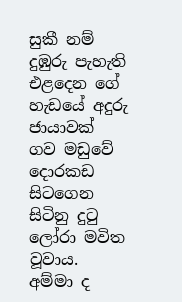සුකී නම් දුඹුරු පැහැති එළදෙන ගේ හැඩයේ අදුරු ජායාවක් ගව මඩුවේ දොරකඩ සිටගෙන සිටිනු දුටු ලෝරා මවිත වූවාය.  අම්මා ද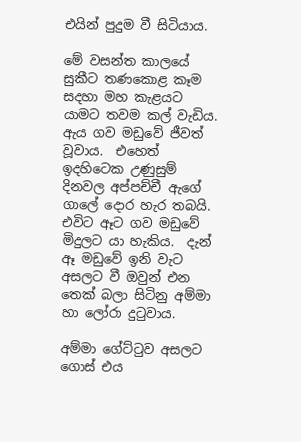එයින් පුදුම වී සිටියාය.

මේ වසන්ත කාලයේ සුකීට තණකොළ කෑම සදහා මහ කැළයට යාමට තවම කල් වැඩිය.  ඇය ගව මඩුවේ ජීවත් වූවාය.  එහෙත් ඉදහිටෙක උණුසුම් දිනවල අප්පච්චී ඇගේ ගාලේ දොර හැර තබයි.  එවිට ඈට ගව මඩුවේ මිදුලට යා හැකිය.  දැන් ඈ මඩුවේ ඉනි වැට අසලට වී ඔවුන් එන තෙක් බලා සිටිනු අම්මා හා ලෝරා දුටුවාය.

අම්මා ගේට්ටුව අසලට ගොස් එය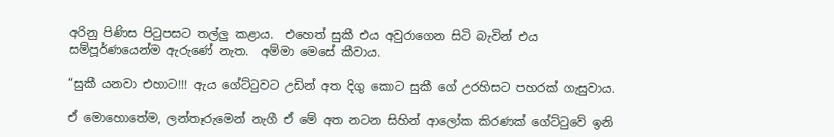අරිනු පිණිස පිටුපසට තල්ලු කළාය.  එහෙත් සුකී එය අවුරාගෙන සිටි බැවින් එය සම්පූර්ණයෙන්ම ඇරුණේ නැත.  අම්මා මෙසේ කීවාය.

“සුකී යනවා එහාට!!! ඇය ගේට්ටුවට උඩින් අත දිගු කොට සුකී ගේ උරහිසට පහරක් ගැසුවාය.

ඒ මොහොතේම, ලන්තෑරුමෙන් නැගී ඒ මේ අත නටන සිහින් ආලෝක කිරණක් ගේට්ටුවේ ඉනි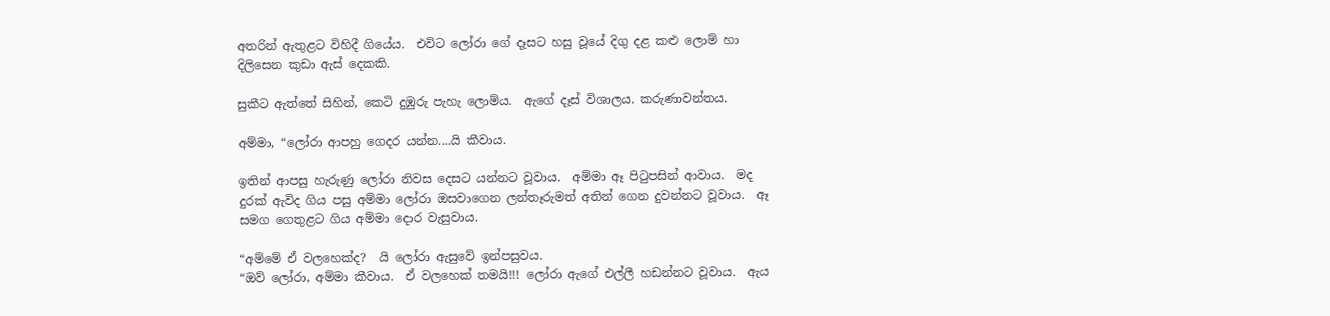අතරින් ඇතුළට විහිදී ගියේය.  එවිට ලෝරා ගේ දෑසට හසු වූයේ දිගු දළ කළු ලොම් හා දිලිසෙන කුඩා ඇස් දෙකකි.

සුකීට ඇත්තේ සිහින්, කෙටි දුඹුරු පැහැ ලොම්ය.  ඇගේ දෑස් විශාලය. කරුණාවන්තය.

අම්මා, “ලෝරා ආපහු ගෙදර යන්න....යි කීවාය.

ඉතින් ආපසු හැරුණු ලෝරා නිවස දෙසට යන්නට වූවාය.  අම්මා ඈ පිටුපසින් ආවාය.  මද දුරක් ඇවිද ගිය පසු අම්මා ලෝරා ඔසවාගෙන ලන්තෑරුමත් අතින් ගෙන දුවන්නට වූවාය.  ඈ සමග ගෙතුළට ගිය අම්මා දොර වැසුවාය.

“අම්මේ ඒ වලහෙක්ද?  යි ලෝරා ඇසුවේ ඉන්පසුවය.
“ඔව් ලෝරා, අම්මා කීවාය.  ඒ වලහෙක් තමයි!!! ලෝරා ඇගේ එල්ලී හඩන්නට වූවාය.  ඇය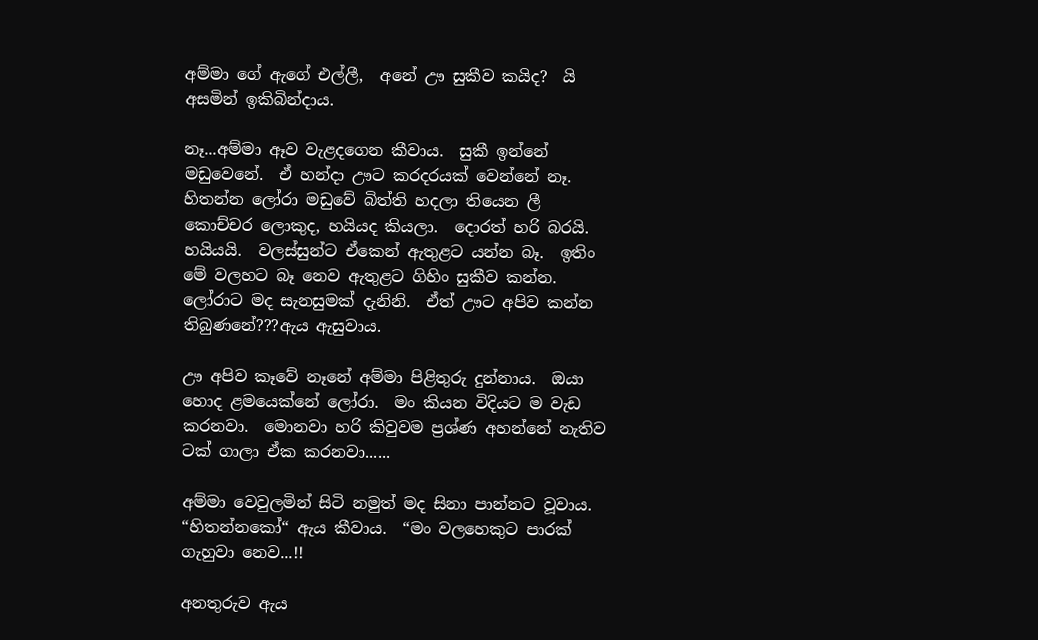අම්මා ගේ ඇගේ එල්ලී,  අනේ ඌ සුකීව කයිද?  යි අසමින් ඉකිබින්දාය.

නෑ...අම්මා ඈව වැළදගෙන කීවාය.  සුකී ඉන්නේ මඩුවෙනේ.  ඒ හන්දා ඌට කරදරයක් වෙන්නේ නෑ.  හිතන්න ලෝරා මඩුවේ බිත්ති හදලා තියෙන ලී කොච්චර ලොකුද, හයියද කියලා.  දොරත් හරි බරයි.  හයියයි.  වලස්සුන්ට ඒකෙන් ඇතුළට යන්න බෑ.  ඉතිං මේ වලහට බෑ නෙව ඇතුළට ගිහිං සුකීව කන්න.
ලෝරාට මද සැනසුමක් දැනිනි.  ඒත් ඌට අපිව කන්න තිබුණනේ???ඇය ඇසුවාය.

ඌ අපිව කෑවේ නෑනේ අම්මා පිළිතුරු දුන්නාය.  ඔයා හොද ළමයෙක්නේ ලෝරා.  මං කියන විදියට ම වැඩ කරනවා.  මොනවා හරි කිවුවම ප්‍රශ්ණ අහන්නේ නැතිව ටක් ගාලා ඒක කරනවා......

අම්මා වෙවුලමින් සිටි නමුත් මද සිනා පාන්නට වූවාය.  “හිතන්නකෝ“ ඇය කීවාය.  “මං වලහෙකුට පාරක් ගැහුවා නෙව...!!

අනතුරුව ඇය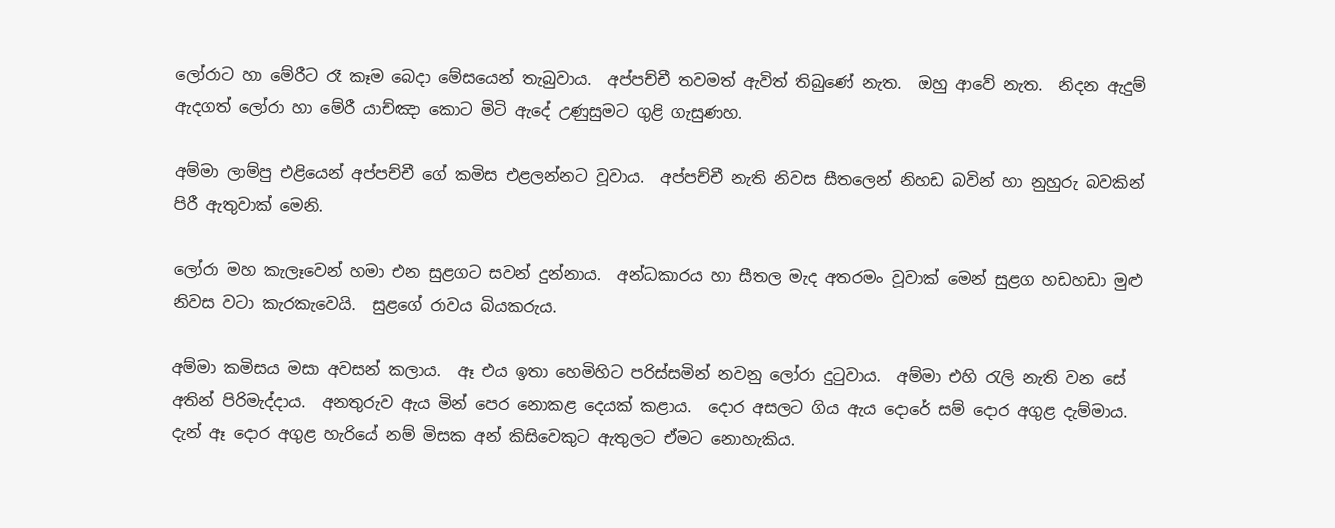ලෝරාට හා මේරීට රෑ කෑම බෙදා මේසයෙන් තැබුවාය.  අප්පච්චී තවමත් ඇවිත් තිබුණේ නැත.  ඔහු ආවේ නැත.  නිදන ඇදුම් ඇදගත් ලෝරා හා මේරී යාච්ඤා කොට මිටි ඇදේ උණුසුමට ගුළි ගැසුණහ.

අම්මා ලාම්පු එළියෙන් අප්පච්චී ගේ කමිස එළලන්නට වූවාය.  අප්පච්චී නැති නිවස සීතලෙන් නිහඩ බවින් හා නුහුරු බවකින් පිරී ඇතුවාක් මෙනි.

ලෝරා මහ කැලෑවෙන් හමා එන සුළගට සවන් දුන්නාය.  අන්ධකාරය හා සීතල මැද අතරමං වූවාක් මෙන් සුළග හඩහඩා මුළු නිවස වටා කැරකැවෙයි.  සුළගේ රාවය බියකරුය.

අම්මා කමිසය මසා අවසන් කලාය.  ඈ එය ඉතා හෙමිහිට පරිස්සමින් නවනු ලෝරා දුටුවාය.  අම්මා එහි රැලි නැති වන සේ අතින් පිරිමැද්දාය.  අනතුරුව ඇය මින් පෙර නොකළ දෙයක් කළාය.  දොර අසලට ගිය ඇය දොරේ සම් දොර අගුළ දැම්මාය.  දැන් ඈ දොර අගුළ හැරියේ නම් මිසක අන් කිසිවෙකුට ඇතුලට ඒමට නොහැකිය.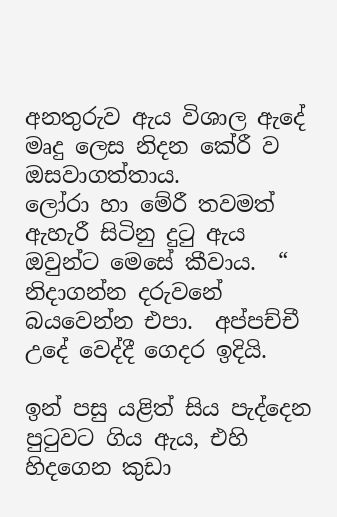අනතුරුව ඇය විශාල ඇදේ මෘදු ලෙස නිදන කේරී ව ඔසවාගත්තාය.
ලෝරා හා මේරී තවමත් ඇහැරී සිටිනු දුටු ඇය ඔවුන්ට මෙසේ කීවාය.  “ නිදාගන්න දරුවනේ බයවෙන්න එපා.  අප්පච්චී උදේ වෙද්දී ගෙදර ඉදියි.

ඉන් පසු යළිත් සිය පැද්දෙන පුටුවට ගිය ඇය, එහි හිදගෙන කුඩා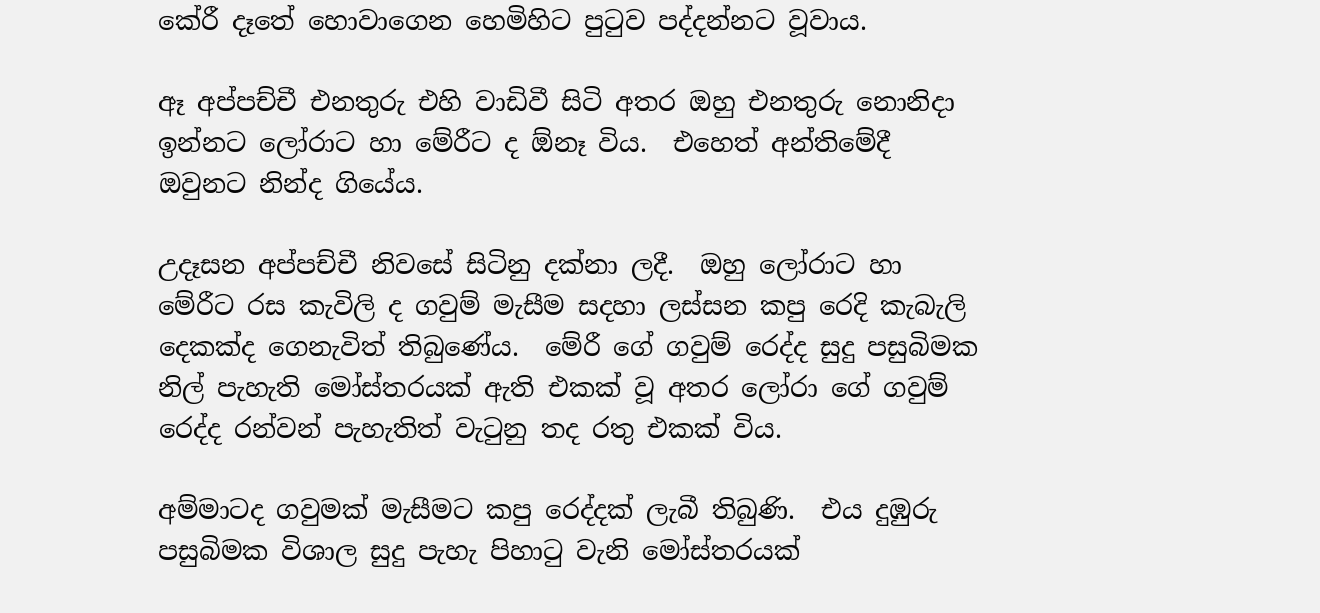කේරී දෑතේ හොවාගෙන හෙමිහිට පුටුව පද්දන්නට වූවාය.

ඈ අප්පච්චී එනතුරු එහි වාඩිවී සිටි අතර ඔහු එනතුරු නොනිදා ඉන්නට ලෝරාට හා මේරීට ද ඕනෑ විය.  එහෙත් අන්තිමේදී ඔවුනට නින්ද ගියේය.

උදෑසන අප්පච්චී නිවසේ සිටිනු දක්නා ලදී.  ඔහු ලෝරාට හා මේරීට රස කැවිලි ද ගවුම් මැසීම සදහා ලස්සන කපු රෙදි කැබැලි දෙකක්ද ගෙනැවිත් තිබුණේය.  මේරී ගේ ගවුම් රෙද්ද සුදු පසුබිමක නිල් පැහැති මෝස්තරයක් ඇති එකක් වූ අතර ලෝරා ගේ ගවුම් රෙද්ද රන්වන් පැහැතිත් වැටුනු තද රතු එකක් විය.

අම්මාටද ගවුමක් මැසීමට කපු රෙද්දක් ලැබී තිබුණි.  එය දුඹුරු පසුබිමක විශාල සුදු පැහැ පිහාටු වැනි මෝස්තරයක්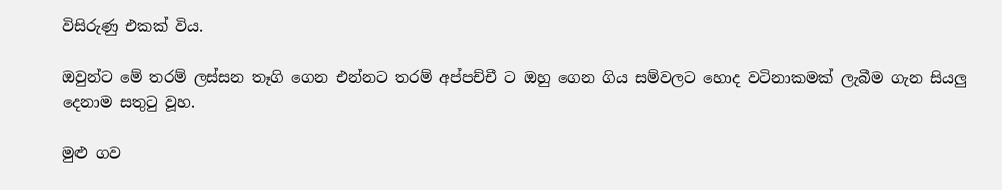විසිරුණු එකක් විය.

ඔවුන්ට මේ තරම් ලස්සන තෑගි ගෙන එන්නට තරම් අප්පච්චී ට ඔහු ගෙන ගිය සම්වලට හොද වටිනාකමක් ලැබීම ගැන සියලු දෙනාම සතුටු වූහ.

මුළු ගව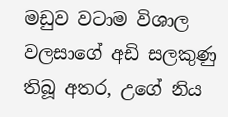මඩුව වටාම විශාල වලසාගේ අඩි සලකුණු තිබූ අතර, උගේ නිය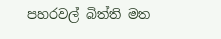පහරවල් බිත්ති මත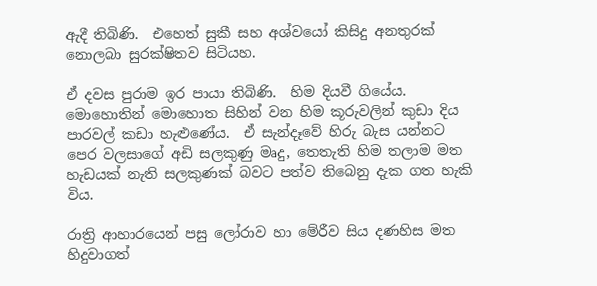ඇදී තිබිණි.  එහෙත් සුකී සහ අශ්වයෝ කිසිදු අනතුරක් නොලබා සුරක්ෂිතව සිටියහ.

ඒ දවස පුරාම ඉර පායා තිබිණි.  හිම දියවී ගියේය.  මොහොතින් මොහොත සිහින් වන හිම කූරුවලින් කුඩා දිය පාරවල් කඩා හැළුණේය.  ඒ සැන්දෑවේ හිරු බැස යන්නට පෙර වලසාගේ අඩි සලකුණු මෘදු, තෙතැති හිම තලාම මත හැඩයක් නැති සලකුණක් බවට පත්ව තිබෙනු දැක ගත හැකි විය.

රාත්‍රි ආහාරයෙන් පසු ලෝරාව හා මේරීව සිය දණහිස මත හිදුවාගත්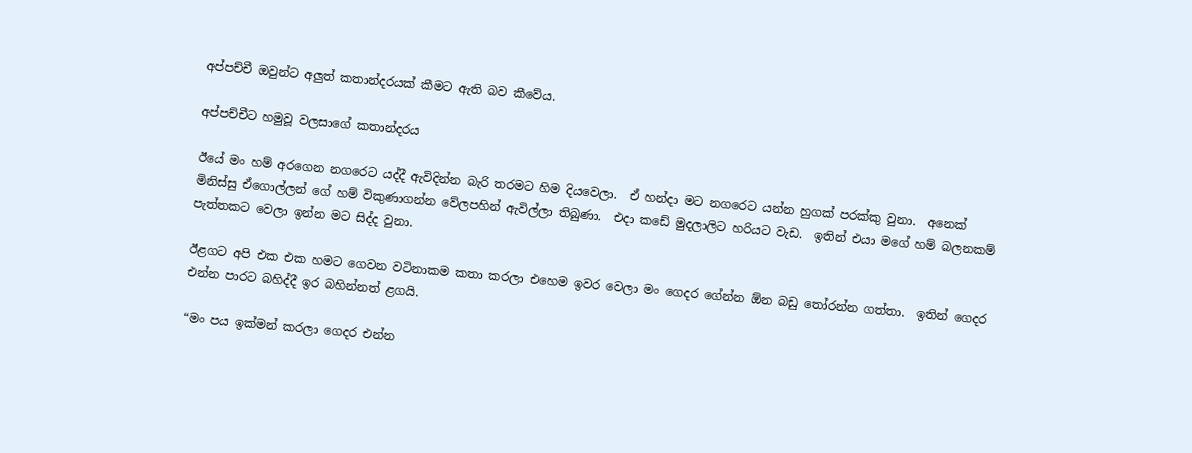අප්පච්චී ඔවුන්ට අලුත් කතාන්දරයක් කීමට ඇති බව කීවේය.

අප්පච්චීට හමුවූ වලසාගේ කතාන්දරය

ඊයේ මං හම් අරගෙන නගරෙට යද්දී ඇවිදින්න බැරි තරමට හිම දියවෙලා.  ඒ හන්දා මට නගරෙට යන්න හුගක් පරක්කු වුනා.  අනෙක් මිනිස්සු ඒගොල්ලන් ගේ හම් විකුණාගන්න වේලපහින් ඇවිල්ලා තිබුණා.  එදා කඩේ මුදලාලිට හරියට වැඩ.  ඉතින් එයා මගේ හම් බලනකම් පැත්තකට වෙලා ඉන්න මට සිද්ද වුනා.

ඊළගට අපි එක එක හමට ගෙවන වටිනාකම කතා කරලා එහෙම ඉවර වෙලා මං ගෙදර ගේන්න ඕන බඩු තෝරන්න ගත්තා.  ඉතින් ගෙදර එන්න පාරට බහිද්දී ඉර බහින්නත් ළගයි.

“මං පය ඉක්මන් කරලා ගෙදර එන්න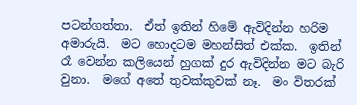පටන්ගත්තා.  ඒත් ඉතින් හිමේ ඇවිදින්න හරිම අමාරුයි.  මට හොදටම මහන්සිත් එක්ක.  ඉතින් රෑ වෙන්න කලියෙන් හුගක් දුර ඇවිදින්න මට බැරි වුනා.  මගේ අතේ තුවක්කුවක් නෑ.  මං විතරක්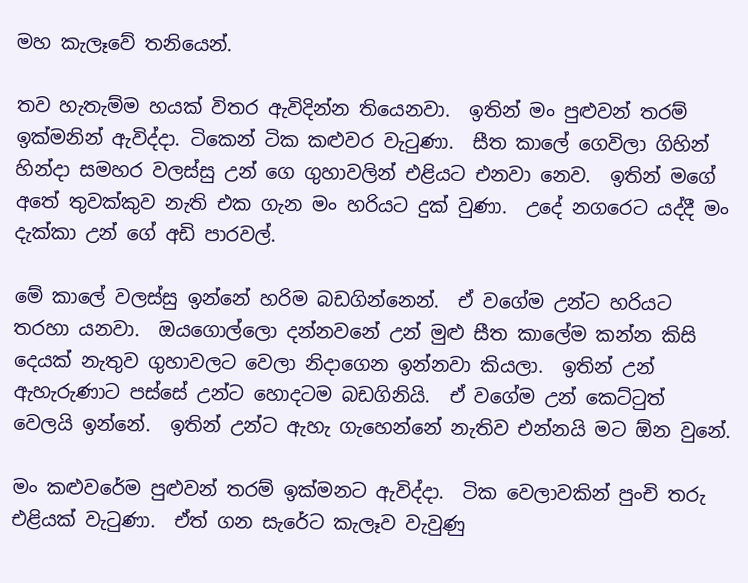මහ කැලෑවේ තනියෙන්.

තව හැතැම්ම හයක් විතර ඇවිදින්න තියෙනවා.  ඉතින් මං පුළුවන් තරම් ඉක්මනින් ඇවිද්දා. ටිකෙන් ටික කළුවර වැටුණා.  සීත කාලේ ගෙවිලා ගිහින් හින්දා සමහර වලස්සු උන් ගෙ ගුහාවලින් එළියට එනවා නෙව.  ඉතින් මගේ අතේ තුවක්කුව නැති එක ගැන මං හරියට දුක් වුණා.  උදේ නගරෙට යද්දී මං දැක්කා උන් ගේ අඩි පාරවල්.

මේ කාලේ වලස්සු ඉන්නේ හරිම බඩගින්නෙන්.  ඒ වගේම උන්ට හරියට තරහා යනවා.  ඔයගොල්ලො දන්නවනේ උන් මුළු සීත කාලේම කන්න කිසි දෙයක් නැතුව ගුහාවලට වෙලා නිදාගෙන ඉන්නවා කියලා.  ඉතින් උන් ඇහැරුණාට පස්සේ උන්ට හොදටම බඩගිනියි.  ඒ වගේම උන් කෙට්ටුත් වෙලයි ඉන්නේ.  ඉතින් උන්ට ඇහැ ගැහෙන්නේ නැතිව එන්නයි මට ඕන වුනේ.

මං කළුවරේම පුළුවන් තරම් ඉක්මනට ඇවිද්දා.  ටික වෙලාවකින් පුංචි තරු එළියක් වැටුණා.  ඒත් ගන සැරේට කැලෑව වැවුණු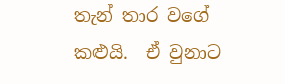තැන් තාර වගේ කළුයි.  ඒ වුනාට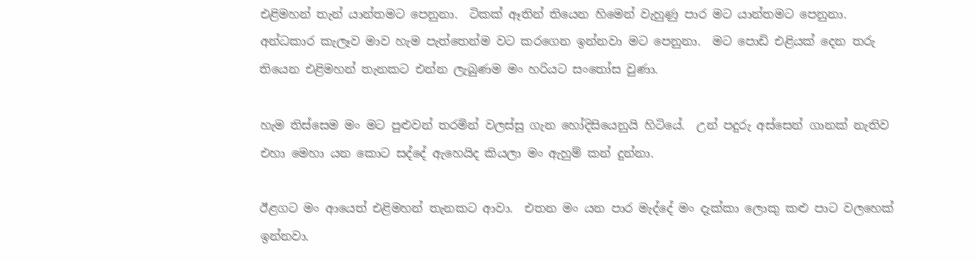එළිමහන් තැන් යාන්තමට පෙනුනා.  ටිකක් ඈතින් තියෙන හිමෙන් වැහුණු පාර මට යාන්තමට පෙනුනා.  අන්ධකාර කැලෑව මාව හැම පැත්තෙන්ම වට කරගෙන ඉන්නවා මට පෙනුනා.  මට පොඩි එළියක් දෙන තරු තියෙන එළිමහන් තැනකට එන්න ලැබුණම මං හරියට සංතෝස වුණා.

හැම තිස්සෙම මං මට පුළුවන් තරමින් වලස්සු ගැන හෝදිසියෙනුයි හිටියේ.  උන් පදුරු අස්සෙන් ගානක් නැතිව එහා මෙහා යන කොට සද්දේ ඇහෙයිද කියලා මං ඇහුම් කන් දුන්නා.

ඊළගට මං ආයෙත් එළිමහන් තැනකට ආවා.  එතන මං යන පාර මැද්දේ මං දැක්කා ලොකු කළු පාට වලහෙක් ඉන්නවා.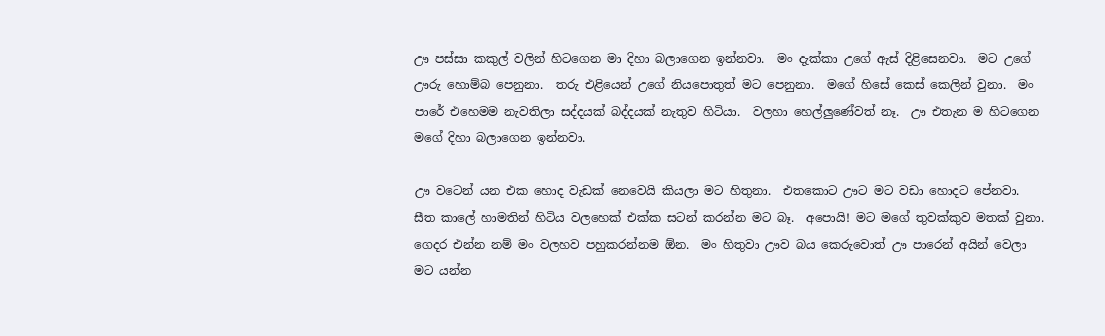ඌ පස්සා කකුල් වලින් හිටගෙන මා දිහා බලාගෙන ඉන්නවා.  මං දැක්කා උගේ ඇස් දිළිසෙනවා.  මට උගේ ඌරු හොම්බ පෙනුනා.  තරු එළියෙන් උගේ නියපොතුත් මට පෙනුනා.  මගේ හිසේ කෙස් කෙලින් වුනා.  මං පාරේ එහෙමම නැවතිලා සද්දයක් බද්දයක් නැතුව හිටියා.  වලහා හෙල්ලුණේවත් නෑ.  ඌ එතැන ම හිටගෙන මගේ දිහා බලාගෙන ඉන්නවා.

ඌ වටෙන් යන එක හොද වැඩක් නෙවෙයි කියලා මට හිතුනා.  එතකොට ඌට මට වඩා හොදට පේනවා.  සීත කාලේ හාමතින් හිටිය වලහෙක් එක්ක සටන් කරන්න මට බෑ.  අපොයි! මට මගේ තුවක්කුව මතක් වුනා.
ගෙදර එන්න නම් මං වලහව පහුකරන්නම ඕන.  මං හිතුවා ඌව බය කෙරුවොත් ඌ පාරෙන් අයින් වෙලා මට යන්න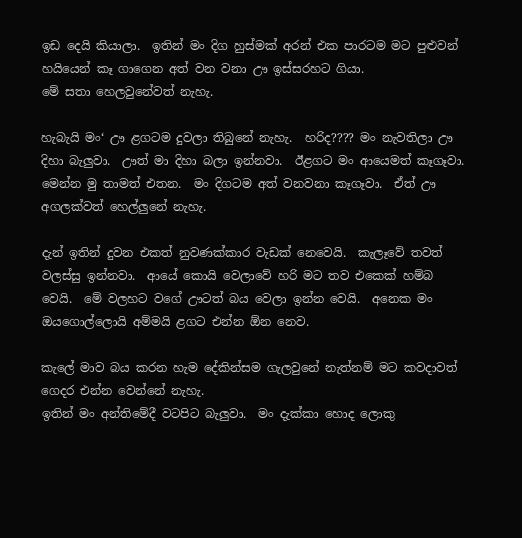ඉඩ දෙයි කියාලා.  ඉතින් මං දිග හුස්මක් අරන් එක පාරටම මට පුළුවන් හයියෙන් කෑ ගාගෙන අත් වන වනා ඌ ඉස්සරහට ගියා.
මේ සතා හෙලවුනේවත් නැහැ.

හැබැයි මං‘ ඌ ළගටම දුවලා තිබුනේ නැහැ.  හරිද???? මං නැවතිලා ඌ දිහා බැලුවා.  ඌත් මා දිහා බලා ඉන්නවා.  ඊළගට මං ආයෙමත් කෑගෑවා.  මෙන්න මු තාමත් එතන.  මං දිගටම අත් වනවනා කෑගෑවා.  ඒත් ඌ අගලක්වත් හෙල්ලුනේ නැහැ.

දැන් ඉතින් දුවන එකත් නුවණක්කාර වැඩක් නෙවෙයි.  කැලෑවේ තවත් වලස්සු ඉන්නවා.  ආයේ කොයි වෙලාවේ හරි මට තව එකෙක් හම්බ වෙයි.  මේ වලහට වගේ ඌටත් බය වෙලා ඉන්න වෙයි.  අනෙක මං ඔයගොල්ලොයි අම්මයි ළගට එන්න ඕන නෙව.

කැලේ මාව බය කරන හැම දේකින්සම ගැලවුනේ නැත්නම් මට කවදාවත් ගෙදර එන්න වෙන්නේ නැහැ.
ඉතින් මං අන්තිමේදී වටපිට බැලුවා.  මං දැක්කා හොද ලොකු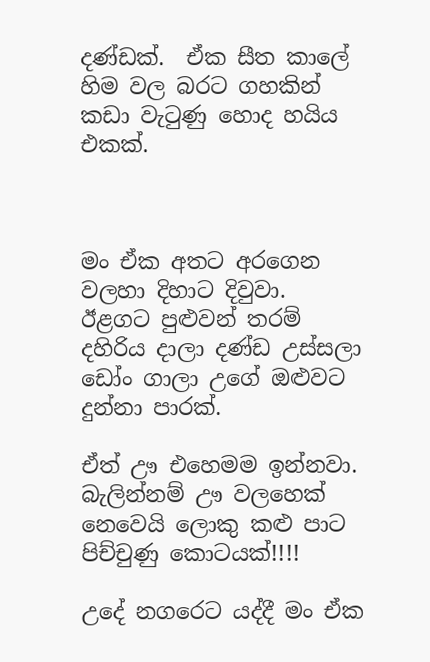දණ්ඩක්.  ඒක සීත කාලේ හිම වල බරට ගහකින් කඩා වැටුණු හොද හයිය එකක්.



මං ඒක අතට අරගෙන වලහා දිහාට දිවුවා.  ඊළගට පුළුවන් තරම් දහිරිය දාලා දණ්ඩ උස්සලා ඩෝං ගාලා උගේ ඔළුවට දුන්නා පාරක්.

ඒත් ඌ එහෙමම ඉන්නවා.  බැලින්නම් ඌ වලහෙක් නෙවෙයි ලොකු කළු පාට පිච්චුණු කොටයක්!!!!

උදේ නගරෙට යද්දී මං ඒක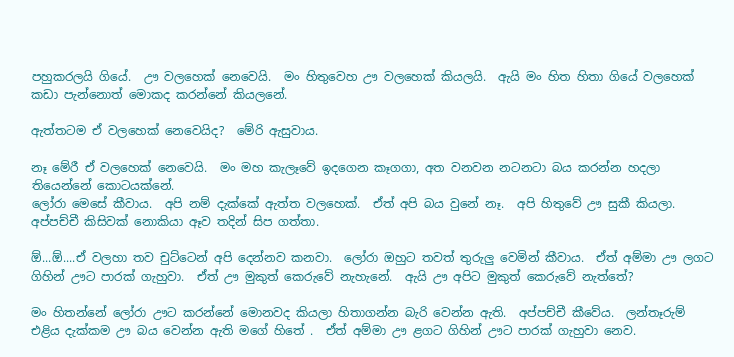පහුකරලයි ගියේ.  ඌ වලහෙක් නෙවෙයි.  මං හිතුවෙහ ඌ වලහෙක් කියලයි.  ඇයි මං හිත හිතා ගියේ වලහෙක් කඩා පැන්නොත් මොකද කරන්නේ කියලනේ.

ඇත්තටම ඒ වලහෙක් නෙවෙයිද?  මේරි ඇසුවාය.

නෑ මේරී ඒ වලහෙක් නෙවෙයි.  මං මහ කැලෑවේ ඉදගෙන කෑගගා, අත වනවන නටනටා බය කරන්න හදලා තියෙන්නේ කොටයක්නේ.
ලෝරා මෙසේ කීවාය.  අපි නම් දැක්කේ ඇත්ත වලහෙක්.  ඒත් අපි බය වුනේ නෑ.  අපි හිතුවේ ඌ සුකී කියලා.  අප්පච්චී කිසිවක් නොකියා ඈව තදින් සිප ගත්තා.

ඕ...ඕ....ඒ වලහා තව චුට්ටෙන් අපි දෙන්නව කනවා.  ලෝරා ඔහුට තවත් තුරුලු වෙමින් කීවාය.  ඒත් අම්මා ඌ ලගට ගිහින් ඌට පාරක් ගැහුවා.  ඒත් ඌ මුකුත් කෙරුවේ නැහැනේ.  ඇයි ඌ අපිට මුකුත් කෙරුවේ නැත්තේ?

මං හිතන්නේ ලෝරා ඌට කරන්නේ මොනවද කියලා හිතාගන්න බැරි වෙන්න ඇති.  අප්පච්චී කීවේය.  ලන්තෑරුම් එළිය දැක්කම ඌ බය වෙන්න ඇති මගේ හිතේ .  ඒත් අම්මා ඌ ළගට ගිහින් ඌට පාරක් ගැහුවා නෙව.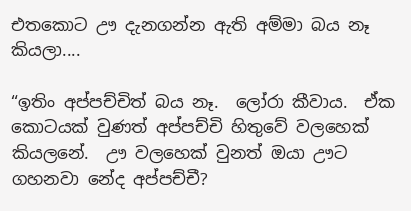එතකොට ඌ දැනගන්න ඇති අම්මා බය නෑ කියලා....

“ඉතිං අප්පච්චිත් බය නෑ.  ලෝරා කීවාය.  ඒක කොටයක් වුණත් අප්පච්චි හිතුවේ වලහෙක් කියලනේ.  ඌ වලහෙක් වුනත් ඔයා ඌට ගහනවා නේද අප්පච්චී?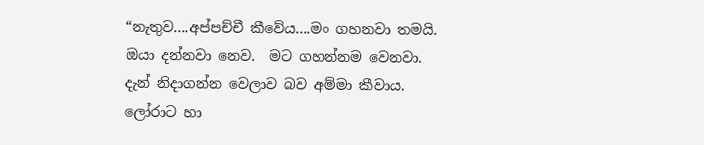“නැතුව....අප්පච්චී කීවේය....මං ගහනවා තමයි.  ඔයා දන්නවා නෙව.  මට ගහන්නම වෙනවා.
දැන් නිදාගන්න වෙලාව බව අම්මා කීවාය.  ලෝරාට හා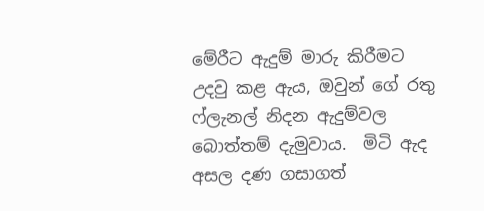මේරීට ඇදුම් මාරු කිරීමට උදවු කළ ඇය, ඔවුන් ගේ රතු ෆ්ලැනල් නිදන ඇදුම්වල බොත්තම් දැමුවාය.  මිටි ඇද අසල දණ ගසාගත්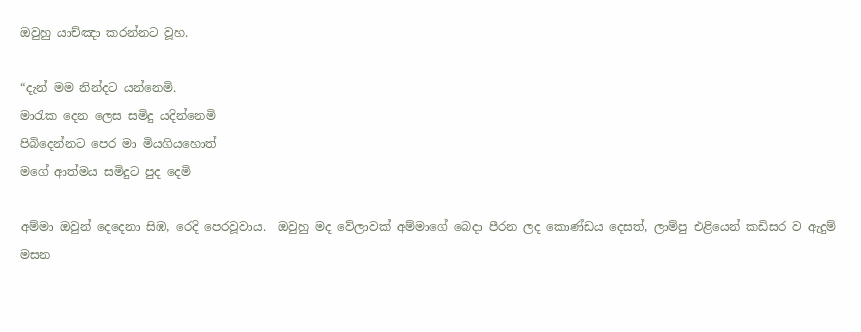ඔවුහු යාච්ඤා කරන්නට වූහ.

“දැන් මම නින්දට යන්නෙමි.
මාරැක දෙන ලෙස සමිදු යදින්නෙමි
පිබිදෙන්නට පෙර මා මියගියහොත්
මගේ ආත්මය සමිදුට පුද දෙමි

අම්මා ඔවුන් දෙදෙනා සිඹ, රෙදි පෙරවූවාය.  ඔවුහු මද වේලාවක් අම්මාගේ බෙදා පීරන ලද කොණ්ඩය දෙසත්, ලාම්පු එළියෙන් කඩිසර ව ඇදුම් මසන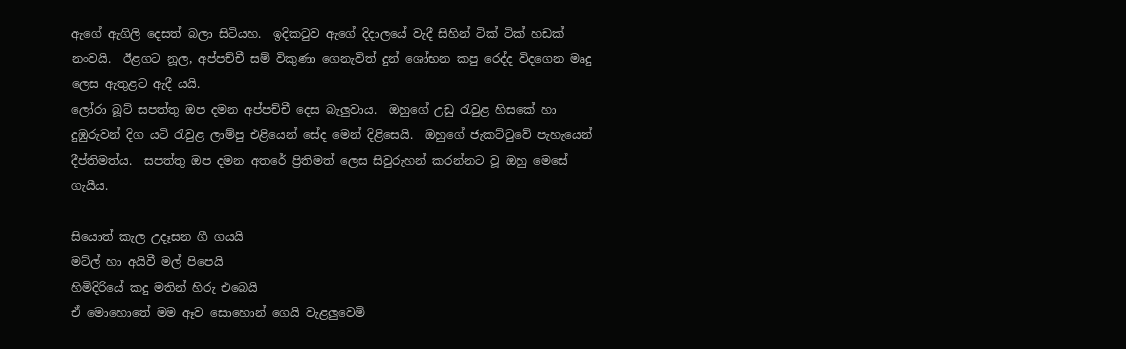ඇගේ ඇගිලි දෙසත් බලා සිටියහ.  ඉදිකටුව ඇගේ දිදාලයේ වැදී සිහින් ටික් ටික් හඩක් නංවයි.  ඊළගට නූල, අප්පච්චී සම් විකුණා ගෙනැවිත් දුන් ශෝභන කපු රෙද්ද විදගෙන මෘදු ලෙස ඇතුළට ඇදී යයි.
ලෝරා බූට් සපත්තු ඔප දමන අප්පච්චී දෙස බැලුවාය.  ඔහුගේ උඩු රැවුළ හිසකේ හා දුඹුරුවන් දිග යටි රැවුළ ලාම්පු එළියෙන් සේද මෙන් දිළිසෙයි.  ඔහුගේ ජැකට්ටුවේ පැහැයෙන් දීප්තිමත්ය.  සපත්තු ඔප දමන අතරේ ප්‍රිතිමත් ලෙස සිවුරුහන් කරන්නට වූ ඔහු මෙසේ ගැයීය.

සියොත් කැල උදෑසන ගී ගයයි
මට්ල් හා අයිවී මල් පිපෙයි
හිමිදිරියේ කදු මතින් හිරු එබෙයි
ඒ මොහොතේ මම ඈව සොහොන් ගෙයි වැළලුවෙමි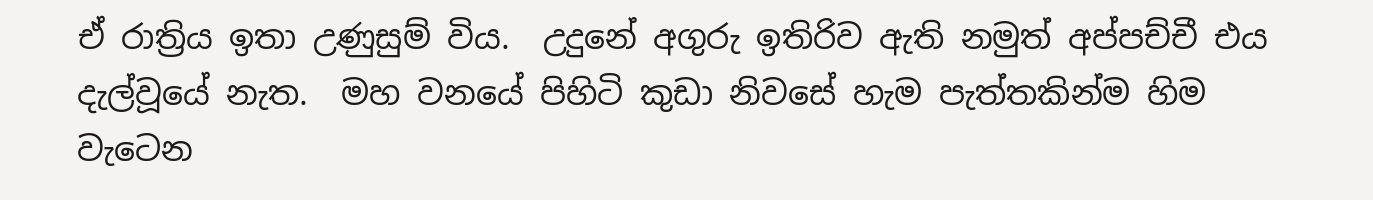ඒ රාත්‍රිය ඉතා උණුසුම් විය.  උදුනේ අගුරු ඉතිරිව ඇති නමුත් අප්පච්චී එය දැල්වූයේ නැත.  මහ වනයේ පිහිටි කුඩා නිවසේ හැම පැත්තකින්ම හිම වැටෙන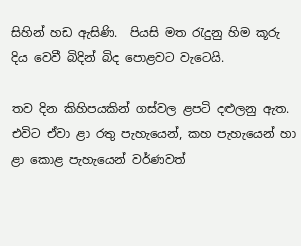සිහින් හඩ ඇසිණි.  පියසි මත රැදුනු හිම කූරු දිය වෙවී බිදින් බිද පොළවට වැටෙයි.

තව දින කිහිපයකින් ගස්වල ළපටි දළුලනු ඇත.  එවිට ඒවා ළා රතු පැහැයෙන්, කහ පැහැයෙන් හා ළා කොළ පැහැයෙන් වර්ණවත්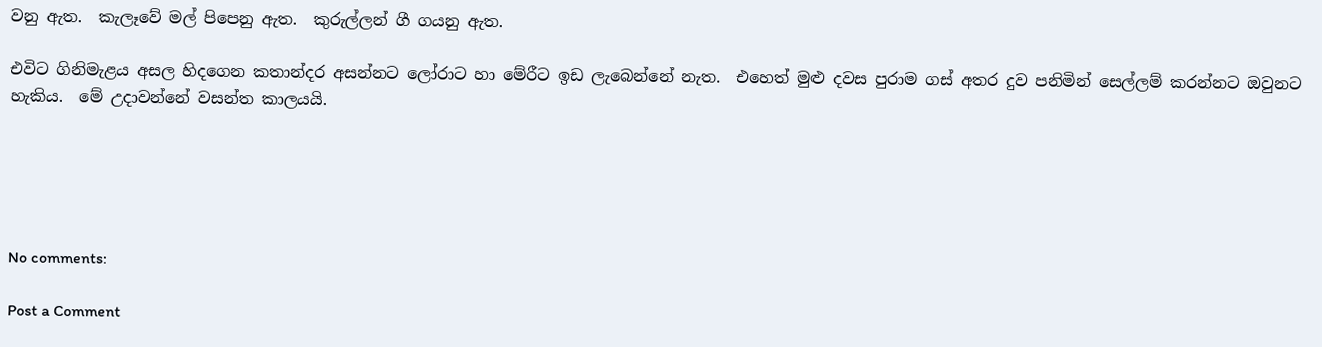වනු ඇත.  කැලෑවේ මල් පිපෙනු ඇත.  කුරුල්ලන් ගී ගයනු ඇත.

එවිට ගිනිමැළය අසල හිදගෙන කතාන්දර අසන්නට ලෝරාට හා මේරීට ඉඩ ලැබෙන්නේ නැත.  එහෙත් මුළු දවස පුරාම ගස් අතර දුව පනිමින් සෙල්ලම් කරන්නට ඔවුනට හැකිය.  මේ උදාවන්නේ වසන්ත කාලයයි.





No comments:

Post a Comment